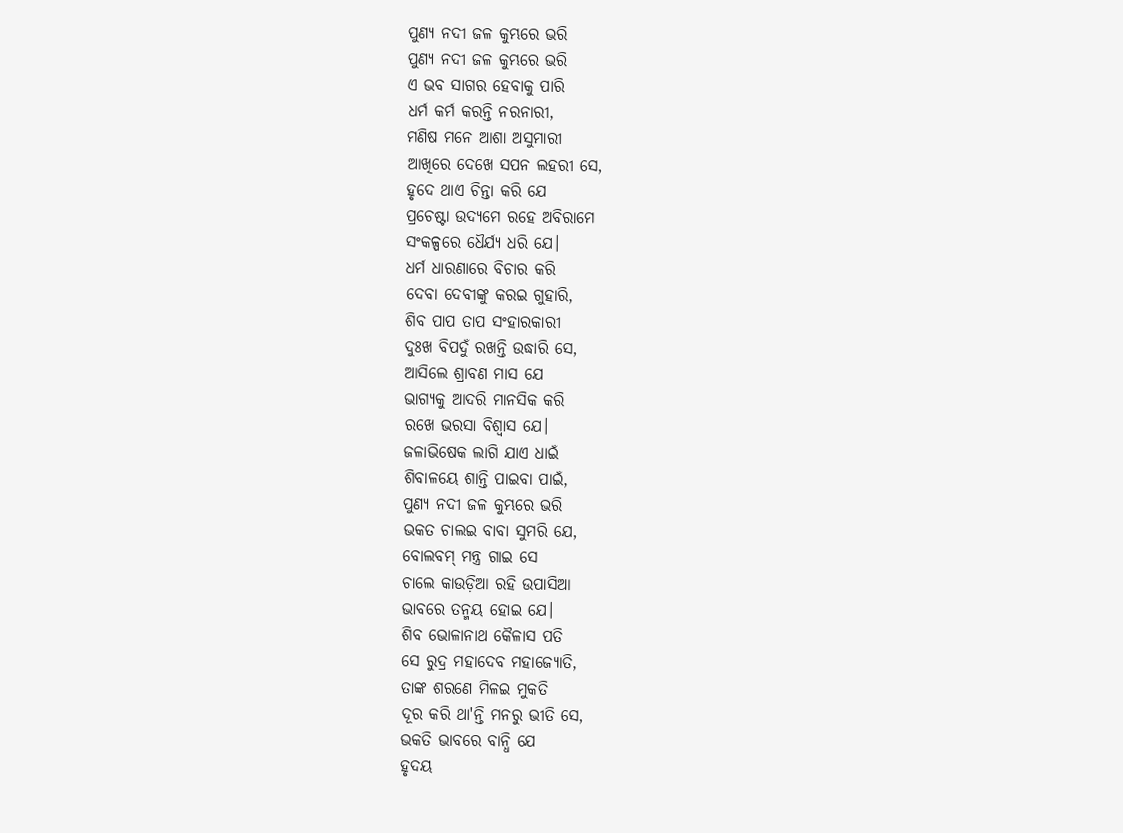ପୁଣ୍ୟ ନଦୀ ଜଳ କୁମ୍ଭରେ ଭରି
ପୁଣ୍ୟ ନଦୀ ଜଳ କୁମ୍ଭରେ ଭରି
ଏ ଭବ ସାଗର ହେବାକୁ ପାରି
ଧର୍ମ କର୍ମ କରନ୍ତି ନରନାରୀ,
ମଣିଷ ମନେ ଆଶା ଅସୁମାରୀ
ଆଖିରେ ଦେଖେ ସପନ ଲହରୀ ସେ,
ହୃଦେ ଥାଏ ଚିନ୍ତା କରି ଯେ
ପ୍ରଚେଷ୍ଟା ଉଦ୍ୟମେ ରହେ ଅବିରାମେ
ସଂକଳ୍ପରେ ଧୈର୍ଯ୍ୟ ଧରି ଯେ।
ଧର୍ମ ଧାରଣାରେ ବିଚାର କରି
ଦେବା ଦେବୀଙ୍କୁ କରଇ ଗୁହାରି,
ଶିବ ପାପ ତାପ ସଂହାରକାରୀ
ଦୁଃଖ ବିପଦୁଁ ରଖନ୍ତି ଉଦ୍ଧାରି ସେ,
ଆସିଲେ ଶ୍ରାବଣ ମାସ ଯେ
ଭାଗ୍ୟକୁ ଆଦରି ମାନସିକ କରି
ରଖେ ଭରସା ବିଶ୍ଵାସ ଯେ।
ଜଳାଭିଷେକ ଲାଗି ଯାଏ ଧାଇଁ
ଶିବାଳୟେ ଶାନ୍ତି ପାଇବା ପାଇଁ,
ପୁଣ୍ୟ ନଦୀ ଜଳ କୁମ୍ଭରେ ଭରି
ଭକତ ଚାଲଇ ବାବା ସୁମରି ଯେ,
ବୋଲବମ୍ ମନ୍ତ୍ର ଗାଇ ସେ
ଚାଲେ କାଉଡ଼ିଆ ରହି ଉପାସିଆ
ଭାବରେ ତନ୍ମୟ ହୋଇ ଯେ।
ଶିବ ଭୋଳାନାଥ କୈଳାସ ପତି
ସେ ରୁଦ୍ର ମହାଦେବ ମହାଜ୍ୟୋତି,
ତାଙ୍କ ଶରଣେ ମିଳଇ ମୁକତି
ଦୂର କରି ଥା'ନ୍ତି ମନରୁ ଭୀତି ସେ,
ଭକତି ଭାବରେ ବାନ୍ଧି ଯେ
ହୃଦୟ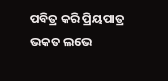ପବିତ୍ର କରି ପ୍ରିୟପାତ୍ର
ଭକତ ଲଭେ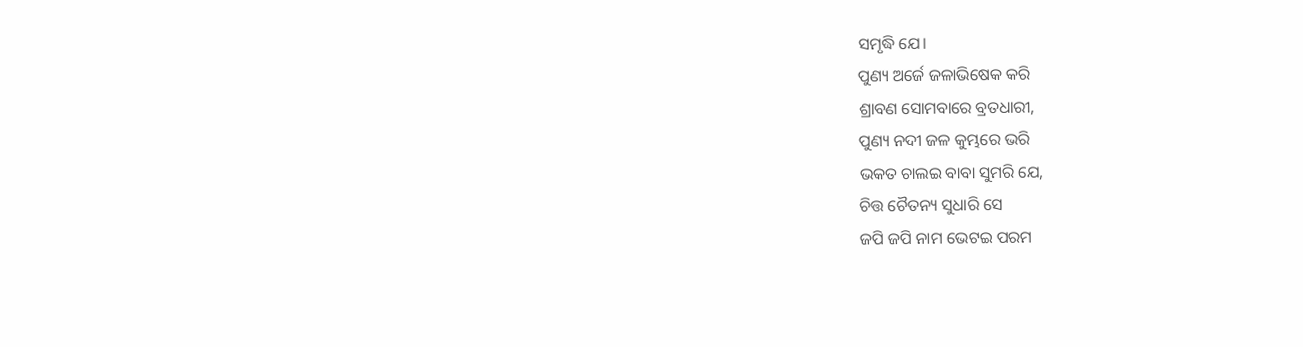ସମୃଦ୍ଧି ଯେ।
ପୁଣ୍ୟ ଅର୍ଜେ ଜଳାଭିଷେକ କରି
ଶ୍ରାବଣ ସୋମବାରେ ବ୍ରତଧାରୀ,
ପୁଣ୍ୟ ନଦୀ ଜଳ କୁମ୍ଭରେ ଭରି
ଭକତ ଚାଲଇ ବାବା ସୁମରି ଯେ,
ଚିତ୍ତ ଚୈତନ୍ୟ ସୁଧାରି ସେ
ଜପି ଜପି ନାମ ଭେଟଇ ପରମ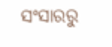ସଂସାରରୁ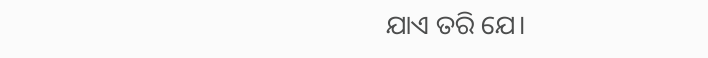ଯାଏ ତରି ଯେ।